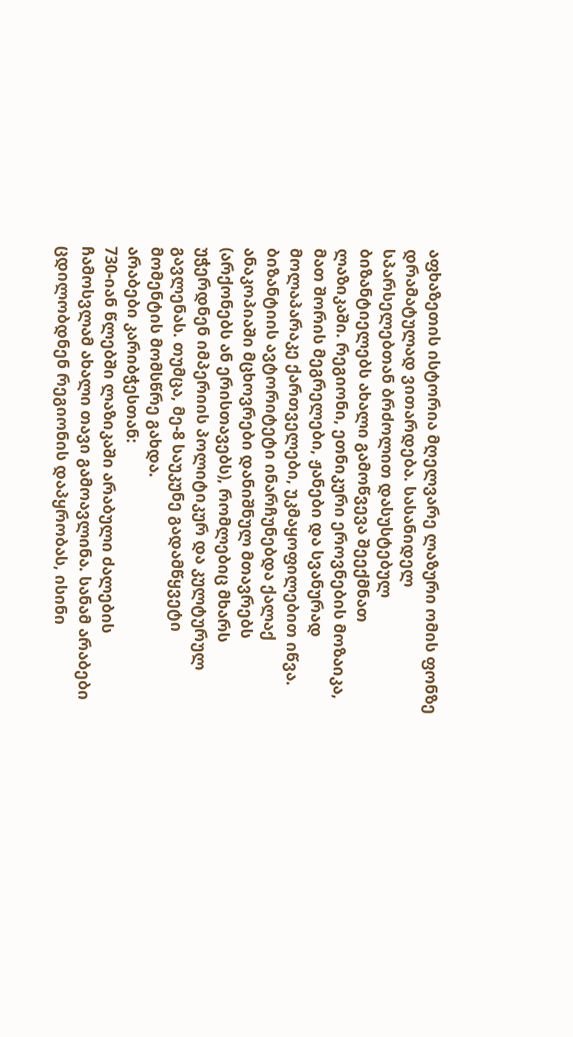აფხაზეთის ისტორია მღელვარე ლაზური ომის ფონზე დრამატულად ვითარდება. სასანიდელ სპარსელებთან ბრძოლით დასუსტებულ ბიზანტიელებს ახალი გამოწვევა შეექმნათ ლაზიკაში. რეგიონი, ეთნიკური ეროვნების მოზაიკა, მათ შორის მეგრელები, ჟანები და სვანურად მოლაპარაკე ქართველები, უკმაყოფილებით იწვა. ბიზანტიის ავტორიტეტი ინარჩუნებდა ქალაქ ანაკოპიაში მცხოვრები დანიშნულ მთავრებს (არქონებს ან ერისთავებს), რომლებიც მხარს უჭერდნენ იმპერიის პოლიტიკურ და კულტურულ გავლენას. თუმცა, მე-8 საუკუნე გადამწყვეტი მომენტის მომსწრე გახდა.
არაბები კარიბჭესთან:
730-იან წლებში ლაზიკაში არაბული ძალების ჩამოსვლამ ახალი თავი გამოავლინა. სანამ არაბები ცდილობდნენ რეგიონის დაპყრობას, ისინი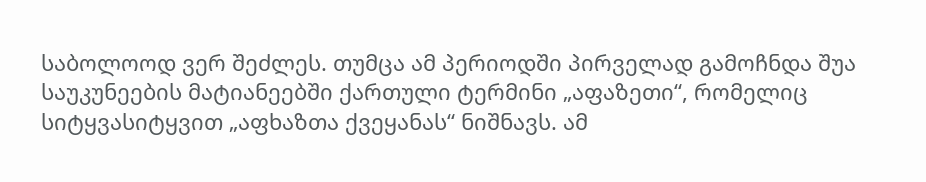საბოლოოდ ვერ შეძლეს. თუმცა ამ პერიოდში პირველად გამოჩნდა შუა საუკუნეების მატიანეებში ქართული ტერმინი „აფაზეთი“, რომელიც სიტყვასიტყვით „აფხაზთა ქვეყანას“ ნიშნავს. ამ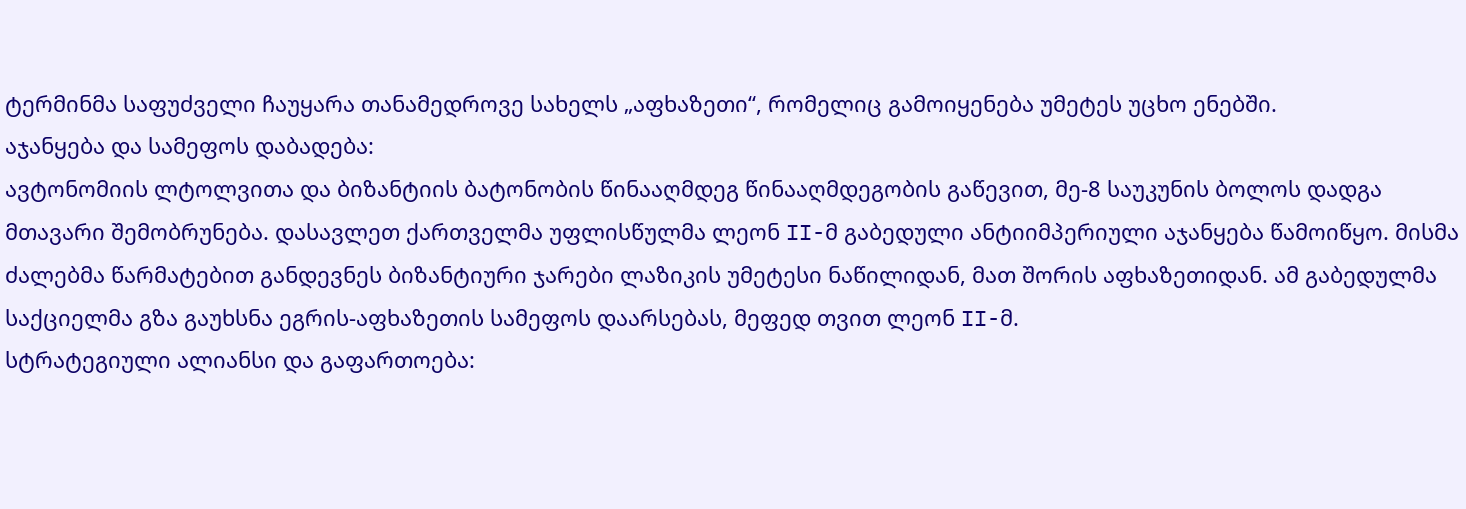ტერმინმა საფუძველი ჩაუყარა თანამედროვე სახელს „აფხაზეთი“, რომელიც გამოიყენება უმეტეს უცხო ენებში.
აჯანყება და სამეფოს დაბადება:
ავტონომიის ლტოლვითა და ბიზანტიის ბატონობის წინააღმდეგ წინააღმდეგობის გაწევით, მე-8 საუკუნის ბოლოს დადგა მთავარი შემობრუნება. დასავლეთ ქართველმა უფლისწულმა ლეონ II-მ გაბედული ანტიიმპერიული აჯანყება წამოიწყო. მისმა ძალებმა წარმატებით განდევნეს ბიზანტიური ჯარები ლაზიკის უმეტესი ნაწილიდან, მათ შორის აფხაზეთიდან. ამ გაბედულმა საქციელმა გზა გაუხსნა ეგრის-აფხაზეთის სამეფოს დაარსებას, მეფედ თვით ლეონ II-მ.
სტრატეგიული ალიანსი და გაფართოება: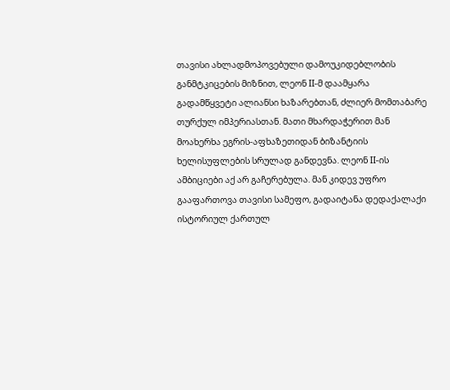თავისი ახლადმოპოვებული დამოუკიდებლობის განმტკიცების მიზნით, ლეონ II-მ დაამყარა გადამწყვეტი ალიანსი ხაზარებთან, ძლიერ მომთაბარე თურქულ იმპერიასთან. მათი მხარდაჭერით მან მოახერხა ეგრის-აფხაზეთიდან ბიზანტიის ხელისუფლების სრულად განდევნა. ლეონ II-ის ამბიციები აქ არ გაჩერებულა. მან კიდევ უფრო გააფართოვა თავისი სამეფო, გადაიტანა დედაქალაქი ისტორიულ ქართულ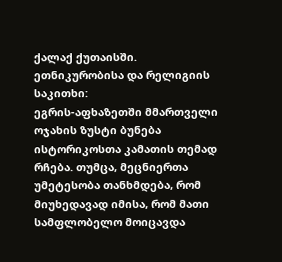ქალაქ ქუთაისში.
ეთნიკურობისა და რელიგიის საკითხი:
ეგრის-აფხაზეთში მმართველი ოჯახის ზუსტი ბუნება ისტორიკოსთა კამათის თემად რჩება. თუმცა, მეცნიერთა უმეტესობა თანხმდება, რომ მიუხედავად იმისა, რომ მათი სამფლობელო მოიცავდა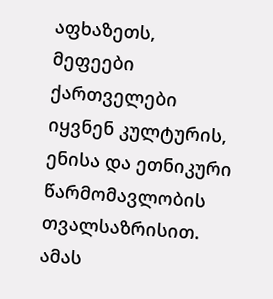აფხაზეთს, მეფეები ქართველები იყვნენ კულტურის, ენისა და ეთნიკური წარმომავლობის თვალსაზრისით. ამას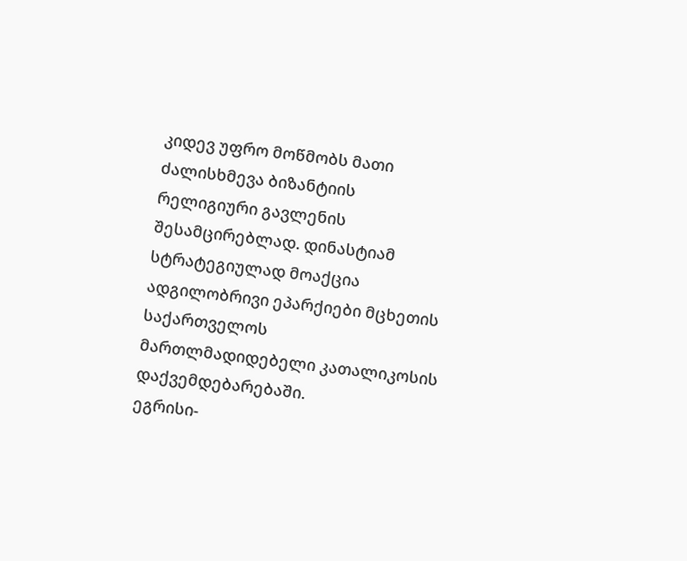კიდევ უფრო მოწმობს მათი ძალისხმევა ბიზანტიის რელიგიური გავლენის შესამცირებლად. დინასტიამ სტრატეგიულად მოაქცია ადგილობრივი ეპარქიები მცხეთის საქართველოს მართლმადიდებელი კათალიკოსის დაქვემდებარებაში.
ეგრისი-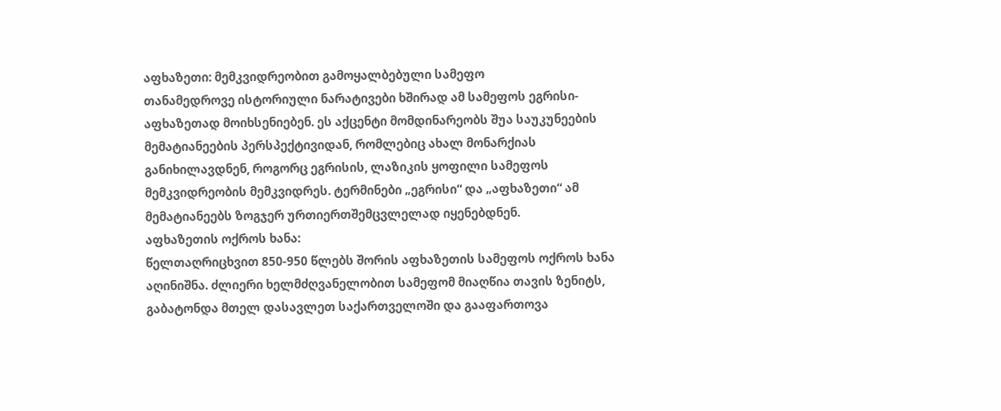აფხაზეთი: მემკვიდრეობით გამოყალბებული სამეფო
თანამედროვე ისტორიული ნარატივები ხშირად ამ სამეფოს ეგრისი-აფხაზეთად მოიხსენიებენ. ეს აქცენტი მომდინარეობს შუა საუკუნეების მემატიანეების პერსპექტივიდან, რომლებიც ახალ მონარქიას განიხილავდნენ, როგორც ეგრისის, ლაზიკის ყოფილი სამეფოს მემკვიდრეობის მემკვიდრეს. ტერმინები „ეგრისი“ და „აფხაზეთი“ ამ მემატიანეებს ზოგჯერ ურთიერთშემცვლელად იყენებდნენ.
აფხაზეთის ოქროს ხანა:
წელთაღრიცხვით 850-950 წლებს შორის აფხაზეთის სამეფოს ოქროს ხანა აღინიშნა. ძლიერი ხელმძღვანელობით სამეფომ მიაღწია თავის ზენიტს, გაბატონდა მთელ დასავლეთ საქართველოში და გააფართოვა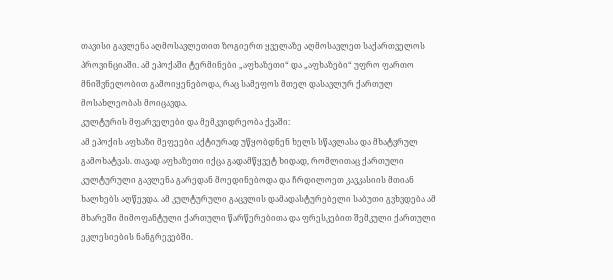თავისი გავლენა აღმოსავლეთით ზოგიერთ ყველაზე აღმოსავლეთ საქართველოს პროვინციაში. ამ ეპოქაში ტერმინები „აფხაზეთი“ და „აფხაზები“ უფრო ფართო მნიშვნელობით გამოიყენებოდა, რაც სამეფოს მთელ დასავლურ ქართულ მოსახლეობას მოიცავდა.
კულტურის მფარველები და მემკვიდრეობა ქვაში:
ამ ეპოქის აფხაზი მეფეები აქტიურად უწყობდნენ ხელს სწავლასა და მხატვრულ გამოხატვას. თავად აფხაზეთი იქცა გადამწყვეტ ხიდად, რომლითაც ქართული კულტურული გავლენა გარედან მოედინებოდა და ჩრდილოეთ კავკასიის მთიან ხალხებს აღწევდა. ამ კულტურული გაცვლის დამადასტურებელი საბუთი გვხვდება ამ მხარეში მიმოფანტული ქართული წარწერებითა და ფრესკებით შემკული ქართული ეკლესიების ნანგრევებში.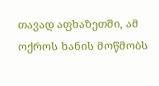თავად აფხაზეთში, ამ ოქროს ხანის მოწმობს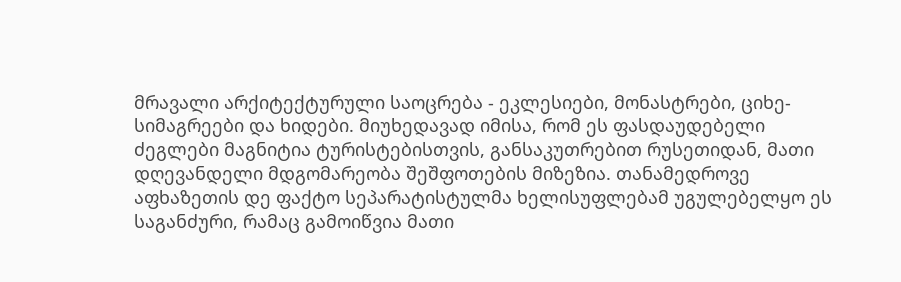მრავალი არქიტექტურული საოცრება - ეკლესიები, მონასტრები, ციხე-სიმაგრეები და ხიდები. მიუხედავად იმისა, რომ ეს ფასდაუდებელი ძეგლები მაგნიტია ტურისტებისთვის, განსაკუთრებით რუსეთიდან, მათი დღევანდელი მდგომარეობა შეშფოთების მიზეზია. თანამედროვე აფხაზეთის დე ფაქტო სეპარატისტულმა ხელისუფლებამ უგულებელყო ეს საგანძური, რამაც გამოიწვია მათი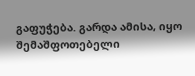გაფუჭება. გარდა ამისა, იყო შემაშფოთებელი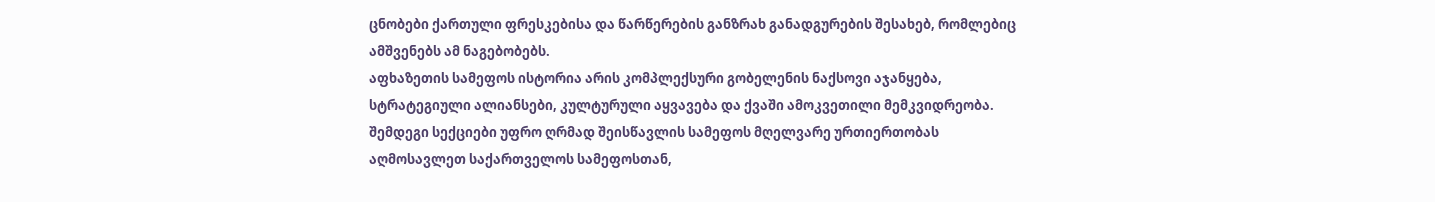ცნობები ქართული ფრესკებისა და წარწერების განზრახ განადგურების შესახებ, რომლებიც ამშვენებს ამ ნაგებობებს.
აფხაზეთის სამეფოს ისტორია არის კომპლექსური გობელენის ნაქსოვი აჯანყება, სტრატეგიული ალიანსები, კულტურული აყვავება და ქვაში ამოკვეთილი მემკვიდრეობა. შემდეგი სექციები უფრო ღრმად შეისწავლის სამეფოს მღელვარე ურთიერთობას აღმოსავლეთ საქართველოს სამეფოსთან,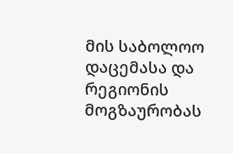მის საბოლოო დაცემასა და რეგიონის მოგზაურობას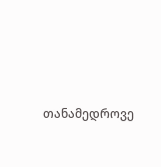თანამედროვე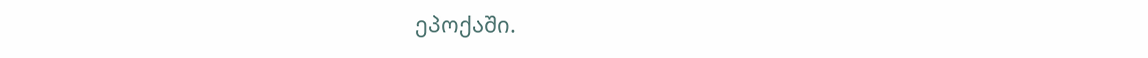ეპოქაში.